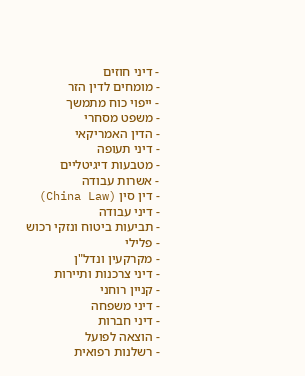- דיני חוזים
- מומחים לדין הזר
- ייפוי כוח מתמשך
- משפט מסחרי
- הדין האמריקאי
- דיני תעופה
- מטבעות דיגיטליים
- אשרות עבודה
- דין סין (China Law)
- דיני עבודה
- תביעות ביטוח ונזקי רכוש
- פלילי
- מקרקעין ונדל"ן
- דיני צרכנות ותיירות
- קניין רוחני
- דיני משפחה
- דיני חברות
- הוצאה לפועל
- רשלנות רפואית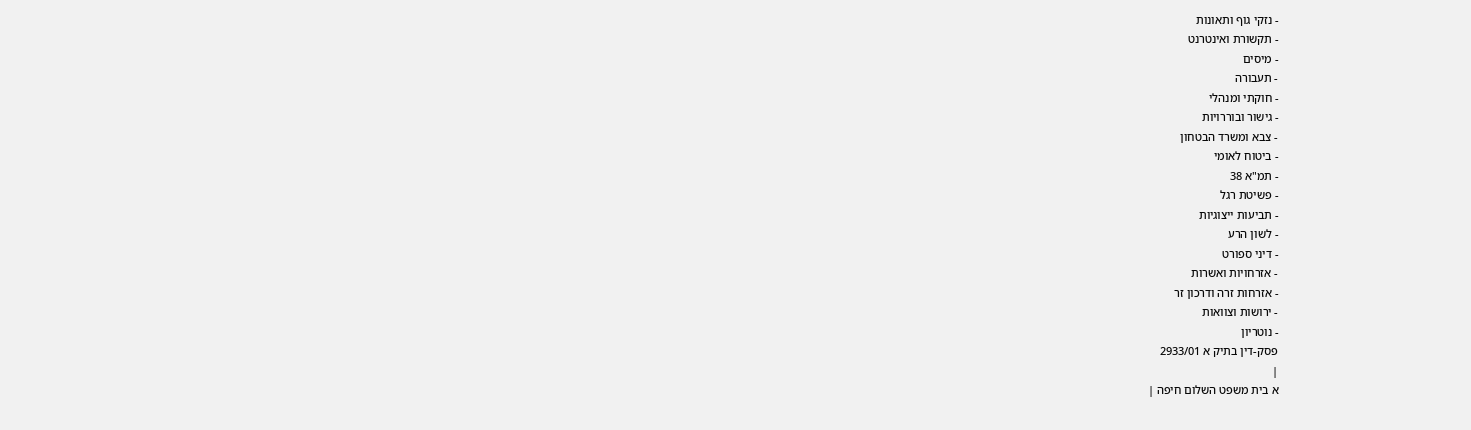- נזקי גוף ותאונות
- תקשורת ואינטרנט
- מיסים
- תעבורה
- חוקתי ומנהלי
- גישור ובוררויות
- צבא ומשרד הבטחון
- ביטוח לאומי
- תמ"א 38
- פשיטת רגל
- תביעות ייצוגיות
- לשון הרע
- דיני ספורט
- אזרחויות ואשרות
- אזרחות זרה ודרכון זר
- ירושות וצוואות
- נוטריון
פסק-דין בתיק א 2933/01
|
א בית משפט השלום חיפה |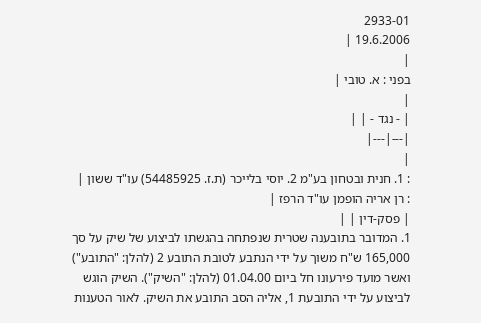2933-01
19.6.2006 |
|
בפני : א. טובי |
|
| - נגד - | |
|---|---|
|
: 1. חנית ובטחון בע"מ 2. יוסי בלייכר (ת.ז. 54485925) עו"ד ששון |
: רן אריה הופמן עו"ד הרפז |
| פסק-דין | |
1. המדובר בתובענה שטרית שנפתחה בהגשתו לביצוע של שיק על סך 165,000 ש"ח משוך על ידי הנתבע לטובת התובע 2 (להלן: "התובע") ואשר מועד פירעונו חל ביום 01.04.00 (להלן: "השיק"). השיק הוגש לביצוע על ידי התובעת 1, אליה הסב התובע את השיק. לאור הטענות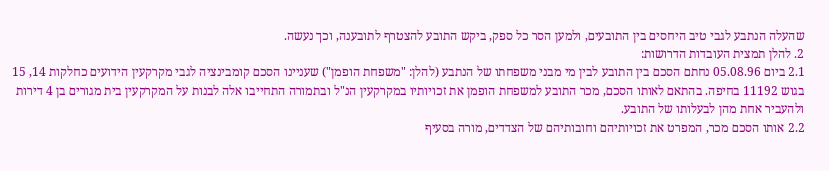שהעלה הנתבע לגבי טיב היחסים בין התובעים, ולמען הסר כל ספק, ביקש התובע להצטרף לתובענה, וכך נעשה.
2. להלן תמצית העובדות הדרושות:
2.1 ביום 05.08.96 נחתם הסכם בין התובע לבין מי מבני משפחתו של הנתבע (להלן: "משפחת הופמן") שעניינו הסכם קומבינציה לגבי מקרקעין הידועים כחלקות 14, 15 בגוש 11192 בחיפה. בהתאם לאותו הסכם, מכר התובע למשפחת הופמן את זכויותיו במקרקעין הנ"ל ובתמורה התחייבו אלה לבנות על המקרקעין בית מגורים בן 4 דירות ולהעביר אחת מהן לבעלותו של התובע.
2.2 אותו הסכם מכר, המפרט את זכויותיהם וחובותיהם של הצדדים, מורה בסעיף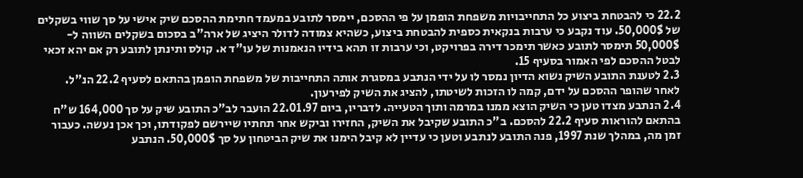22.2 כי להבטחת ביצוע כל התחייבויות משפחת הופמן על פי ההסכם, יימסר לתובע במעמד חתימת ההסכם שיק אישי על סך שווי בשקלים של 50,000$. עוד נקבע כי ערבות בנקאית כספית להבטחת ביצוע, כשהיא צמודה לדולר היציג של ארה"ב בסכום בשקלים השווה ל- 50,000$ תימסר לתובע כאשר תימכר דירה בפרויקט, וכי ערבות זו תהא בידיו הנאמנות של עו"ד א. קולס ותינתן לתובע רק אם יהא זכאי לבטל ההסכם לפי האמור בסעיף 15.
2.3 לטענת התובע השיק נשוא הדיון נמסר לו על ידי הנתבע במסגרת אותה התחייבות של משפחת הופמן בהתאם לסעיף 22.2 הנ"ל. לאחר שהופר ההסכם על ידם, קמה לו הזכות לשיטתו, להציג את השיק לפירעון.
2.4 הנתבע מצדו טען כי השיק הוצא ממנו במרמה ותוך הטעייה. לדבריו, ביום 22.01.97 הועבר לב"כ התובע שיק על סך 164,000 ש"ח בהתאם להוראות סעיף 22.2 להסכם. ב"כ התובע שקיבל את השיק, החזירו וביקש אחר תחתיו שיירשם לפקודתו, וכך אכן נעשה. כעבור זמן מה, במהלך שנת 1997, פנה התובע לנתבע וטען כי עדיין לא קיבל הימנו את שיק הביטחון על סך 50,000$. הנתבע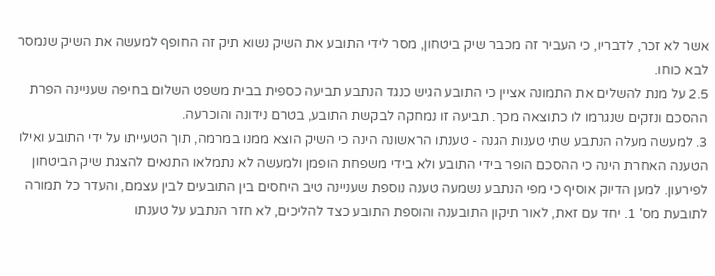אשר לא זכר, לדבריו, כי העביר זה מכבר שיק ביטחון, מסר לידי התובע את השיק נשוא תיק זה החופף למעשה את השיק שנמסר לבא כוחו.
2.5 על מנת להשלים את התמונה אציין כי התובע הגיש כנגד הנתבע תביעה כספית בבית משפט השלום בחיפה שעניינה הפרת ההסכם ונזקים שנגרמו לו כתוצאה מכך. תביעה זו נמחקה לבקשת התובע, בטרם נידונה והוכרעה.
3. למעשה מעלה הנתבע שתי טענות הגנה - טענתו הראשונה הינה כי השיק הוצא ממנו במרמה, תוך הטעייתו על ידי התובע ואילו הטענה האחרת הינה כי ההסכם הופר בידי התובע ולא בידי משפחת הופמן ולמעשה לא נתמלאו התנאים להצגת שיק הביטחון לפירעון. למען הדיוק אוסיף כי מפי הנתבע נשמעה טענה נוספת שעניינה טיב היחסים בין התובעים לבין עצמם, והעדר כל תמורה לתובעת מס' 1. יחד עם זאת, לאור תיקון התובענה והוספת התובע כצד להליכים, לא חזר הנתבע על טענתו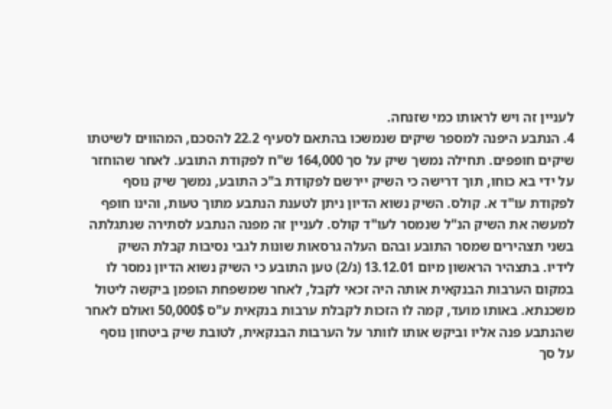לעניין זה ויש לראותו כמי שזנחה.
4. הנתבע היפנה למספר שיקים שנמשכו בהתאם לסעיף 22.2 להסכם, המהווים לשיטתו שיקים חופפים. תחילה נמשך שיק על סך 164,000 ש"ח לפקודת התובע. לאחר שהוחזר על ידי בא כוחו, תוך דרישה כי השיק יירשם לפקודת ב"כ התובע, נמשך שיק נוסף לפקודת עו"ד א. קולס. השיק נשוא הדיון ניתן לטענת הנתבע מתוך טעות, והינו חופף למעשה את השיק הנ"ל שנמסר לעו"ד קולס. לעניין זה מפנה הנתבע לסתירה שנתגלתה בשני תצהירים שמסר התובע ובהם העלה גרסאות שונות לגבי נסיבות קבלת השיק לידיו. בתצהיר הראשון מיום 13.12.01 (נ/2) טען התובע כי השיק נשוא הדיון נמסר לו במקום הערבות הבנקאית אותה היה זכאי לקבל, לאחר שמשפחת הופמן ביקשה ליטול משכנתא. באותו מועד, קמה לו הזכות לקבלת ערבות בנקאית ע"ס 50,000$ ואולם לאחר שהנתבע פנה אליו וביקש אותו לוותר על הערבות הבנקאית, לטובת שיק ביטחון נוסף על סך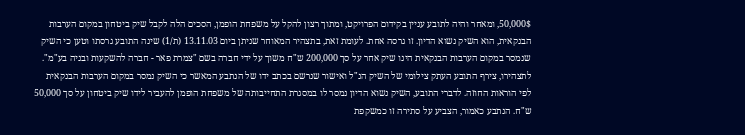50,000$, ומאחר והיה לתובע עניין בקידום הפרויקט, ומתוך רצון להקל על משפחת הופמן, הסכים הלה לקבל שיק ביטחון במקום הערבות הבנקאית, הוא השיק נשוא הדיון. זו גרסה אחת. לעומת זאת, בתצהיר המאוחר שניתן ביום 13.11.03 (ת/1) שינה התובע גרסתו וטען כי השיק שנמסר במקום הערבות הבנקאית הינו שיק אחר על סך 200,000 ש"ח משוך על ידי חברה בשם "צמרת פאר - חברה להשקעות ובניה בע"מ". לתצהירו, צירף התובע העתק צילומי של השיק הנ"ל ואישור שנרשם בכתב ידו של הנתבע המאשר כי השיק נמסר במקום הערבות הבנקאית לפי הוראות החוזה. לדברי התובע, השיק נשוא הדיון נמסר לו במסגרת התחייבותה של משפחת הופמן להעביר לידו שיק ביטחון על סך 50,000 ש"ח. הנתבע כאמור, הצביע על סתירה זו כמשקפת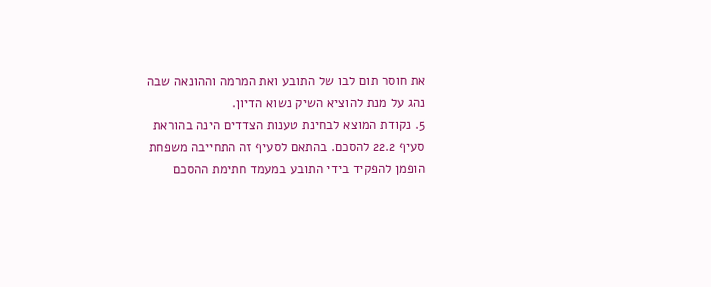את חוסר תום לבו של התובע ואת המרמה וההונאה שבה נהג על מנת להוציא השיק נשוא הדיון.
5. נקודת המוצא לבחינת טענות הצדדים הינה בהוראת סעיף 22.2 להסכם. בהתאם לסעיף זה התחייבה משפחת הופמן להפקיד בידי התובע במעמד חתימת ההסכם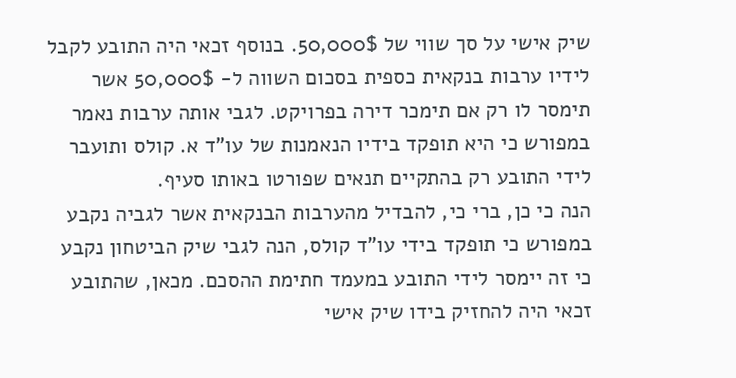שיק אישי על סך שווי של 50,000$. בנוסף זכאי היה התובע לקבל לידיו ערבות בנקאית כספית בסכום השווה ל- 50,000$ אשר תימסר לו רק אם תימכר דירה בפרויקט. לגבי אותה ערבות נאמר במפורש כי היא תופקד בידיו הנאמנות של עו"ד א. קולס ותועבר לידי התובע רק בהתקיים תנאים שפורטו באותו סעיף.
הנה כי כן, ברי כי, להבדיל מהערבות הבנקאית אשר לגביה נקבע במפורש כי תופקד בידי עו"ד קולס, הנה לגבי שיק הביטחון נקבע כי זה יימסר לידי התובע במעמד חתימת ההסכם. מכאן, שהתובע זכאי היה להחזיק בידו שיק אישי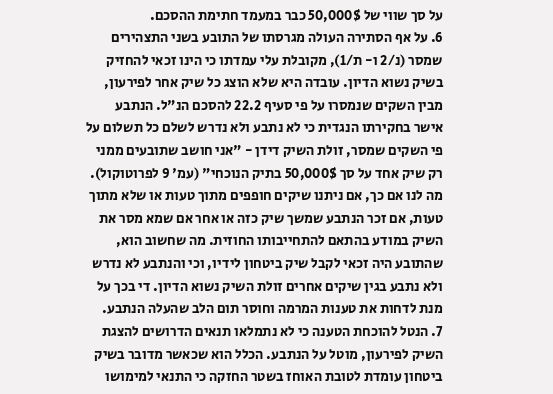על סך שווי של 50,000$ כבר במעמד חתימת ההסכם.
6. על אף הסתירה העולה מגרסתו של התובע בשני התצהירים שמסר (נ/2 ו- ת/1), מקובלת עלי עמדתו כי הינו זכאי להחזיק בשיק נשוא הדיון. עובדה היא שלא הוצג כל שיק אחר לפירעון, מבין השקים שנמסרו על פי סעיף 22.2 להסכם הנ"ל. הנתבע אישר בחקירתו הנגדית כי לא נתבע ולא נדרש לשלם כל תשלום על פי השקים שמסר, זולת השיק דידן - "אני חושב שתובעים ממני רק שיק אחד על סך 50,000$ בתיק הנוכחי" (עמ' 9 לפרוטוקול).
מה לנו אם כך, אם ניתנו שיקים חופפים מתוך טעות או שלא מתוך טעות, אם זכר הנתבע שמשך שיק כזה או אחר אם שמא מסר את השיק במודע בהתאם להתחייבותו החוזית. מה שחשוב הוא, שהתובע היה זכאי לקבל שיק ביטחון לידיו, וכי והנתבע לא נדרש ולא נתבע בגין שיקים אחרים זולת השיק נשוא הדיון. די בכך על מנת לדחות את טענות המרמה וחוסר תום הלב שהעלה הנתבע.
7. הנטל להוכחת הטענה כי לא נתמלאו תנאים הדרושים להצגת השיק לפירעון, מוטל על הנתבע. הכלל הוא שכאשר מדובר בשיק ביטחון עומדת לטובת האוחז בשטר החזקה כי התנאי למימושו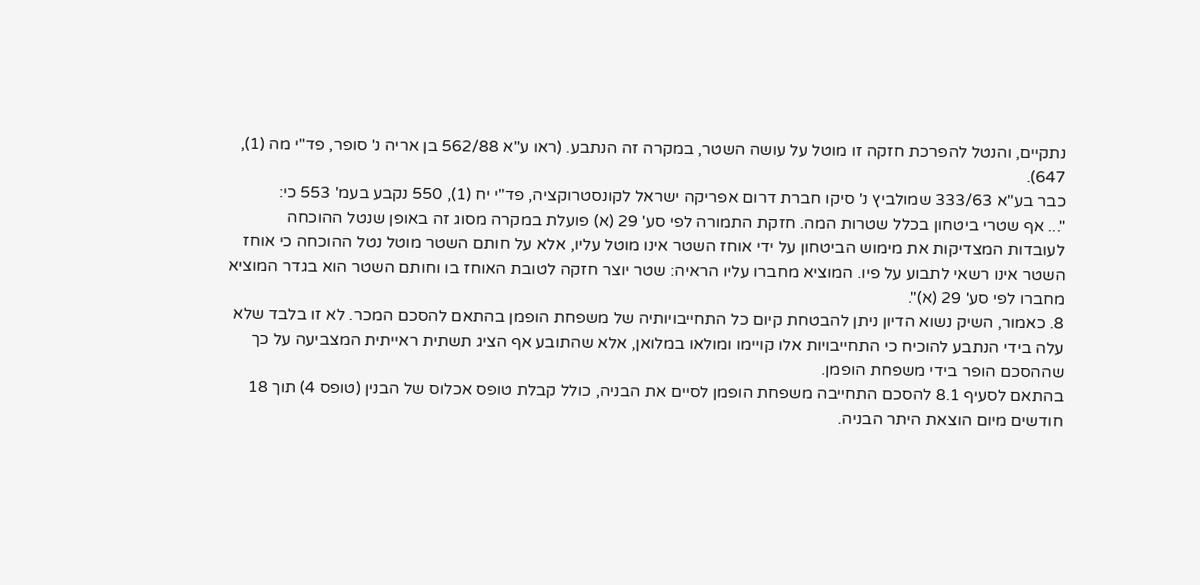נתקיים, והנטל להפרכת חזקה זו מוטל על עושה השטר, במקרה זה הנתבע. (ראו ע"א 562/88 בן אריה נ' סופר, פד"י מה (1), 647).
כבר בע"א 333/63 שמולביץ נ' סיקו חברת דרום אפריקה ישראל לקונסטרוקציה, פד"י יח (1), 550 נקבע בעמ' 553 כי:
"... אף שטרי ביטחון בכלל שטרות המה. חזקת התמורה לפי סע' 29 (א) פועלת במקרה מסוג זה באופן שנטל ההוכחה לעובדות המצדיקות את מימוש הביטחון על ידי אוחז השטר אינו מוטל עליו, אלא על חותם השטר מוטל נטל ההוכחה כי אוחז השטר אינו רשאי לתבוע על פיו. המוציא מחברו עליו הראיה: שטר יוצר חזקה לטובת האוחז בו וחותם השטר הוא בגדר המוציא מחברו לפי סע' 29 (א)".
8. כאמור, השיק נשוא הדיון ניתן להבטחת קיום כל התחייבויותיה של משפחת הופמן בהתאם להסכם המכר. לא זו בלבד שלא עלה בידי הנתבע להוכיח כי התחייבויות אלו קויימו ומולאו במלואן, אלא שהתובע אף הציג תשתית ראייתית המצביעה על כך שההסכם הופר בידי משפחת הופמן.
בהתאם לסעיף 8.1 להסכם התחייבה משפחת הופמן לסיים את הבניה, כולל קבלת טופס אכלוס של הבנין (טופס 4) תוך 18 חודשים מיום הוצאת היתר הבניה.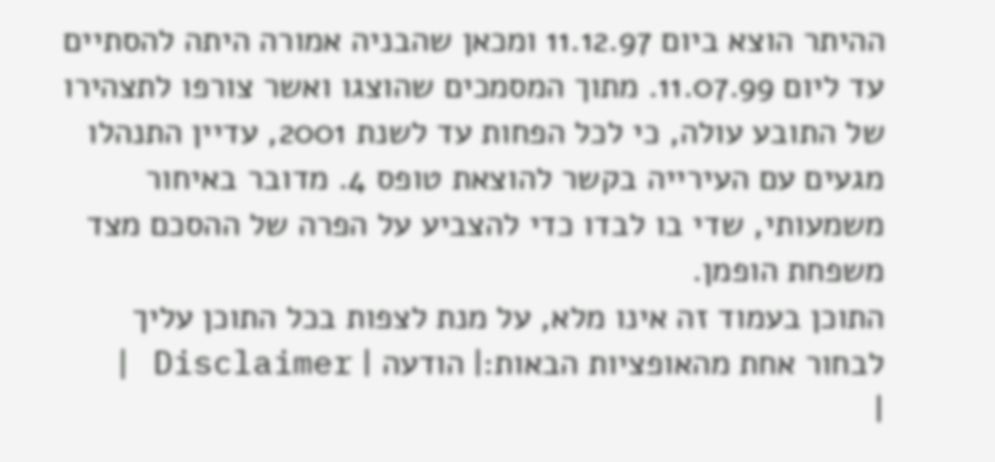ההיתר הוצא ביום 11.12.97 ומכאן שהבניה אמורה היתה להסתיים עד ליום 11.07.99. מתוך המסמכים שהוצגו ואשר צורפו לתצהירו של התובע עולה, כי לכל הפחות עד לשנת 2001, עדיין התנהלו מגעים עם העירייה בקשר להוצאת טופס 4. מדובר באיחור משמעותי, שדי בו לבדו כדי להצביע על הפרה של ההסכם מצד משפחת הופמן.
התוכן בעמוד זה אינו מלא, על מנת לצפות בכל התוכן עליך לבחור אחת מהאופציות הבאות:| הודעה | Disclaimer |
|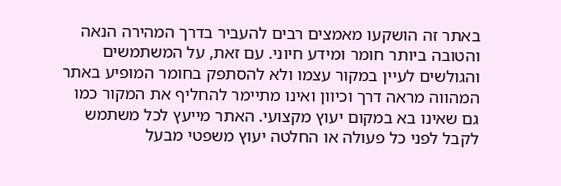באתר זה הושקעו מאמצים רבים להעביר בדרך המהירה הנאה והטובה ביותר חומר ומידע חיוני. עם זאת, על המשתמשים והגולשים לעיין במקור עצמו ולא להסתפק בחומר המופיע באתר המהווה מראה דרך וכיוון ואינו מתיימר להחליף את המקור כמו גם שאינו בא במקום יעוץ מקצועי. האתר מייעץ לכל משתמש לקבל לפני כל פעולה או החלטה יעוץ משפטי מבעל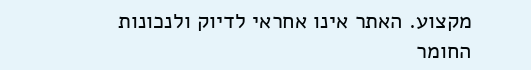מקצוע. האתר אינו אחראי לדיוק ולנכונות החומר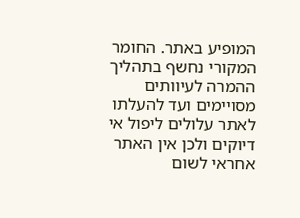המופיע באתר. החומר המקורי נחשף בתהליך ההמרה לעיוותים מסויימים ועד להעלתו לאתר עלולים ליפול אי דיוקים ולכן אין האתר אחראי לשום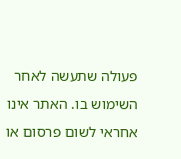פעולה שתעשה לאחר השימוש בו. האתר אינו אחראי לשום פרסום או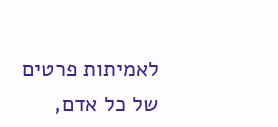לאמיתות פרטים של כל אדם,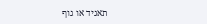תאגיד או גוף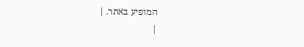המופיע באתר. |
|